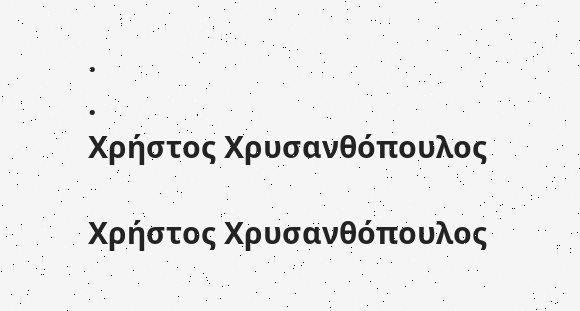.
.
Χρήστος Χρυσανθόπουλος

Χρήστος Χρυσανθόπουλος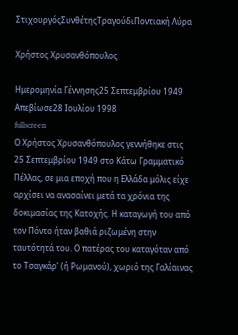ΣτιχουργόςΣυνθέτηςΤραγούδιΠοντιακή Λύρα

Χρήστος Χρυσανθόπουλος

Ημερομηνία Γέννησης25 Σεπτεμβρίου 1949
Απεβίωσε28 Ιουλίου 1998
fullscreen
Ο Χρήστος Χρυσανθόπουλος γεννήθηκε στις 25 Σεπτεμβρίου 1949 στο Κάτω Γραμματικό Πέλλας, σε μια εποχή που η Ελλάδα μόλις είχε αρχίσει να ανασαίνει μετά τα χρόνια της δοκιμασίας της Κατοχής. Η καταγωγή του από τον Πόντο ήταν βαθιά ριζωμένη στην ταυτότητά του. Ο πατέρας του καταγόταν από το Τσαγκάρ’ (ή Ρωμανού), χωριό της Γαλίαινας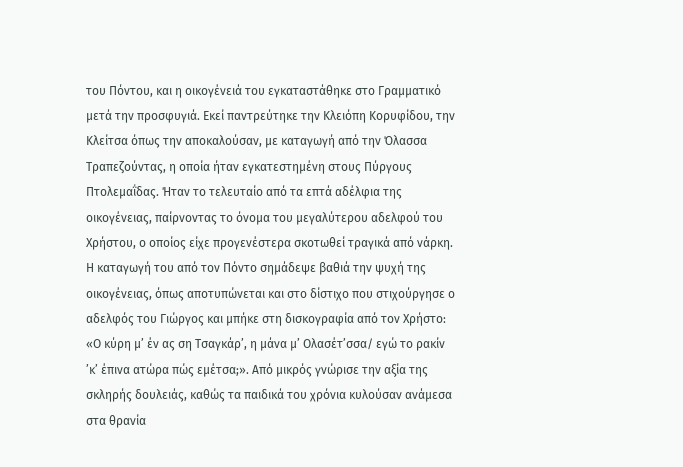του Πόντου, και η οικογένειά του εγκαταστάθηκε στο Γραμματικό μετά την προσφυγιά. Εκεί παντρεύτηκε την Κλειόπη Κορυφίδου, την Κλείτσα όπως την αποκαλούσαν, με καταγωγή από την Όλασσα Τραπεζούντας, η οποία ήταν εγκατεστημένη στους Πύργους Πτολεμαΐδας. Ήταν το τελευταίο από τα επτά αδέλφια της οικογένειας, παίρνοντας το όνομα του μεγαλύτερου αδελφού του Χρήστου, ο οποίος είχε προγενέστερα σκοτωθεί τραγικά από νάρκη. Η καταγωγή του από τον Πόντο σημάδεψε βαθιά την ψυχή της οικογένειας, όπως αποτυπώνεται και στο δίστιχο που στιχούργησε ο αδελφός του Γιώργος και μπήκε στη δισκογραφία από τον Χρήστο: «Ο κύρη μ’ έν ας ση Τσαγκάρ’, η μάνα μ’ Ολασέτ’σσα/ εγώ το ρακίν ’κ’ έπινα ατώρα πώς εμέτσα;». Από μικρός γνώρισε την αξία της σκληρής δουλειάς, καθώς τα παιδικά του χρόνια κυλούσαν ανάμεσα στα θρανία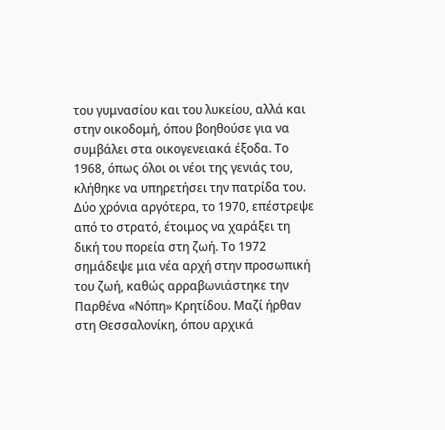του γυμνασίου και του λυκείου, αλλά και στην οικοδομή, όπου βοηθούσε για να συμβάλει στα οικογενειακά έξοδα. Το 1968, όπως όλοι οι νέοι της γενιάς του, κλήθηκε να υπηρετήσει την πατρίδα του. Δύο χρόνια αργότερα, το 1970, επέστρεψε από το στρατό, έτοιμος να χαράξει τη δική του πορεία στη ζωή. Το 1972 σημάδεψε μια νέα αρχή στην προσωπική του ζωή, καθώς αρραβωνιάστηκε την Παρθένα «Νόπη» Κρητίδου. Μαζί ήρθαν στη Θεσσαλονίκη, όπου αρχικά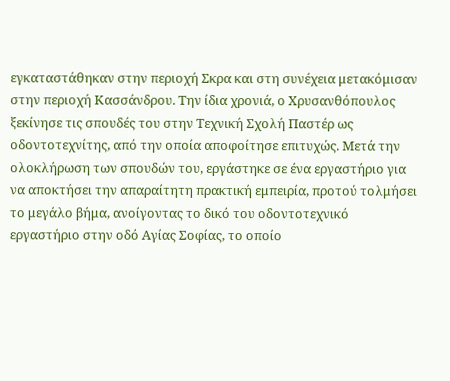εγκαταστάθηκαν στην περιοχή Σκρα και στη συνέχεια μετακόμισαν στην περιοχή Κασσάνδρου. Την ίδια χρονιά, ο Χρυσανθόπουλος ξεκίνησε τις σπουδές του στην Τεχνική Σχολή Παστέρ ως οδοντοτεχνίτης, από την οποία αποφοίτησε επιτυχώς. Μετά την ολοκλήρωση των σπουδών του, εργάστηκε σε ένα εργαστήριο για να αποκτήσει την απαραίτητη πρακτική εμπειρία, προτού τολμήσει το μεγάλο βήμα, ανοίγοντας το δικό του οδοντοτεχνικό εργαστήριο στην οδό Αγίας Σοφίας, το οποίο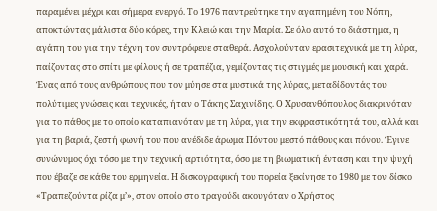παραμένει μέχρι και σήμερα ενεργό. Το 1976 παντρεύτηκε την αγαπημένη του Νόπη, αποκτώντας μάλιστα δύο κόρες, την Κλειώ και την Μαρία. Σε όλο αυτό το διάστημα, η αγάπη του για την τέχνη τον συντρόφευε σταθερά. Ασχολούνταν ερασιτεχνικά με τη λύρα, παίζοντας στο σπίτι με φίλους ή σε τραπέζια, γεμίζοντας τις στιγμές με μουσική και χαρά. Ένας από τους ανθρώπους που τον μύησε στα μυστικά της λύρας, μεταδίδοντάς του πολύτιμες γνώσεις και τεχνικές, ήταν ο Τάκης Σαχινίδης. Ο Χρυσανθόπουλος διακρινόταν για το πάθος με το οποίο καταπιανόταν με τη λύρα, για την εκφραστικότητά του, αλλά και για τη βαριά, ζεστή φωνή του που ανέδιδε άρωμα Πόντου μεστό πάθους και πόνου. Έγινε συνώνυμος όχι τόσο με την τεχνική αρτιότητα, όσο με τη βιωματική ένταση και την ψυχή που έβαζε σε κάθε του ερμηνεία. Η δισκογραφική του πορεία ξεκίνησε το 1980 με τον δίσκο «Τραπεζούντα ρίζα μ’», στον οποίο στο τραγούδι ακουγόταν ο Χρήστος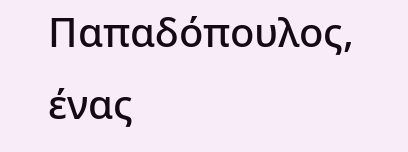Παπαδόπουλος, ένας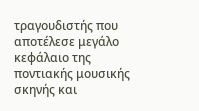τραγουδιστής που αποτέλεσε μεγάλο κεφάλαιο της ποντιακής μουσικής σκηνής και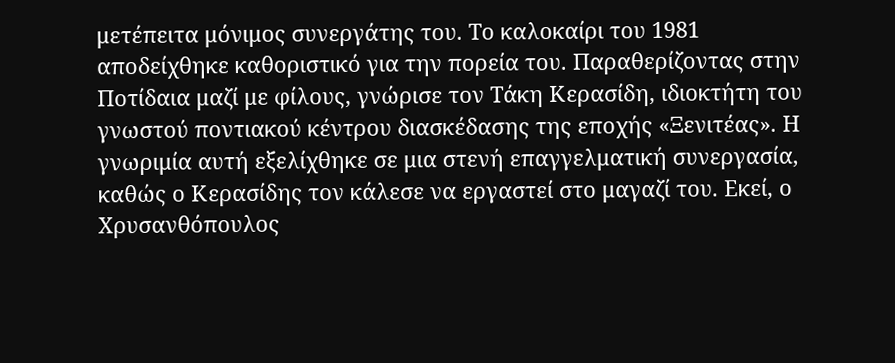μετέπειτα μόνιμος συνεργάτης του. Το καλοκαίρι του 1981 αποδείχθηκε καθοριστικό για την πορεία του. Παραθερίζοντας στην Ποτίδαια μαζί με φίλους, γνώρισε τον Τάκη Κερασίδη, ιδιοκτήτη του γνωστού ποντιακού κέντρου διασκέδασης της εποχής «Ξενιτέας». Η γνωριμία αυτή εξελίχθηκε σε μια στενή επαγγελματική συνεργασία, καθώς ο Κερασίδης τον κάλεσε να εργαστεί στο μαγαζί του. Εκεί, ο Χρυσανθόπουλος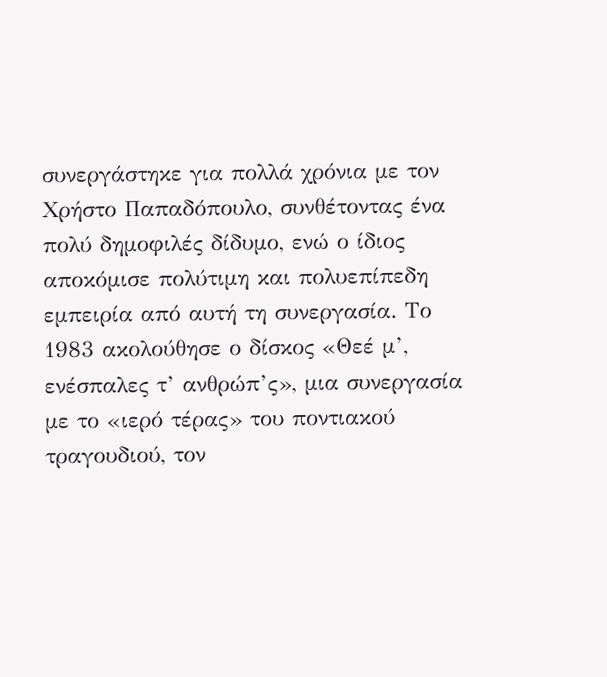συνεργάστηκε για πολλά χρόνια με τον Χρήστο Παπαδόπουλο, συνθέτοντας ένα πολύ δημοφιλές δίδυμο, ενώ ο ίδιος αποκόμισε πολύτιμη και πολυεπίπεδη εμπειρία από αυτή τη συνεργασία. Το 1983 ακολούθησε ο δίσκος «Θεέ μ’, ενέσπαλες τ’ ανθρώπ’ς», μια συνεργασία με το «ιερό τέρας» του ποντιακού τραγουδιού, τον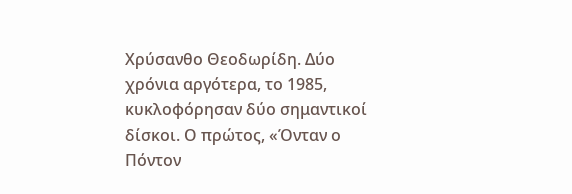Χρύσανθο Θεοδωρίδη. Δύο χρόνια αργότερα, το 1985, κυκλοφόρησαν δύο σημαντικοί δίσκοι. Ο πρώτος, «Όνταν ο Πόντον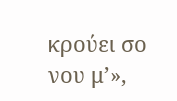κρούει σο νου μ’»,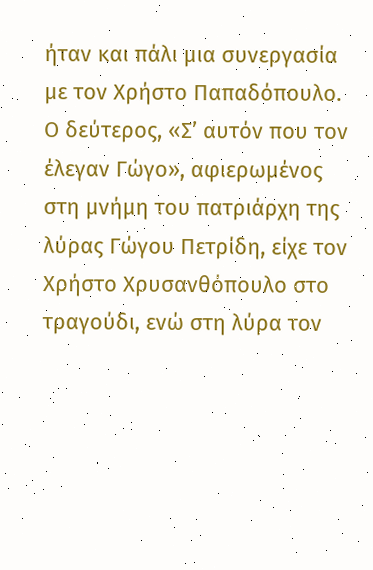ήταν και πάλι μια συνεργασία με τον Χρήστο Παπαδόπουλο. Ο δεύτερος, «Σ’ αυτόν που τον έλεγαν Γώγο», αφιερωμένος στη μνήμη του πατριάρχη της λύρας Γώγου Πετρίδη, είχε τον Χρήστο Χρυσανθόπουλο στο τραγούδι, ενώ στη λύρα τον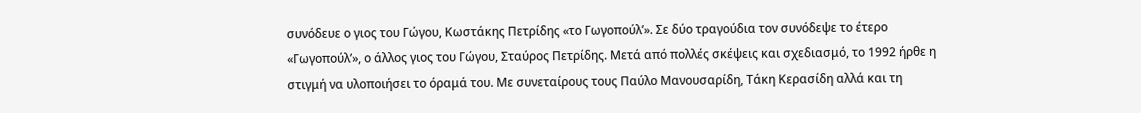συνόδευε ο γιος του Γώγου, Κωστάκης Πετρίδης «το Γωγοπούλ’». Σε δύο τραγούδια τον συνόδεψε το έτερο «Γωγοπούλ’», ο άλλος γιος του Γώγου, Σταύρος Πετρίδης. Μετά από πολλές σκέψεις και σχεδιασμό, το 1992 ήρθε η στιγμή να υλοποιήσει το όραμά του. Με συνεταίρους τους Παύλο Μανουσαρίδη, Τάκη Κερασίδη αλλά και τη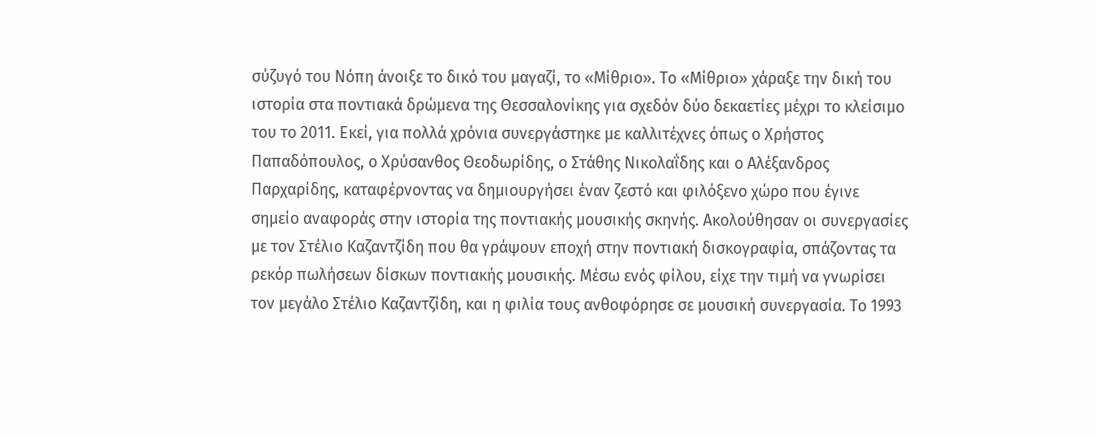σύζυγό του Νόπη άνοιξε το δικό του μαγαζί, το «Μίθριο». Το «Μίθριο» χάραξε την δική του ιστορία στα ποντιακά δρώμενα της Θεσσαλονίκης για σχεδόν δύο δεκαετίες μέχρι το κλείσιμο του το 2011. Εκεί, για πολλά χρόνια συνεργάστηκε με καλλιτέχνες όπως ο Χρήστος Παπαδόπουλος, ο Χρύσανθος Θεοδωρίδης, ο Στάθης Νικολαΐδης και ο Αλέξανδρος Παρχαρίδης, καταφέρνοντας να δημιουργήσει έναν ζεστό και φιλόξενο χώρο που έγινε σημείο αναφοράς στην ιστορία της ποντιακής μουσικής σκηνής. Ακολούθησαν οι συνεργασίες με τον Στέλιο Καζαντζίδη που θα γράψουν εποχή στην ποντιακή δισκογραφία, σπάζοντας τα ρεκόρ πωλήσεων δίσκων ποντιακής μουσικής. Μέσω ενός φίλου, είχε την τιμή να γνωρίσει τον μεγάλο Στέλιο Καζαντζίδη, και η φιλία τους ανθοφόρησε σε μουσική συνεργασία. Το 1993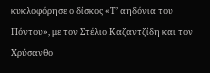κυκλοφόρησε ο δίσκος «Τ’ αηδόνια του Πόντου», με τον Στέλιο Καζαντζίδη και τον Χρύσανθο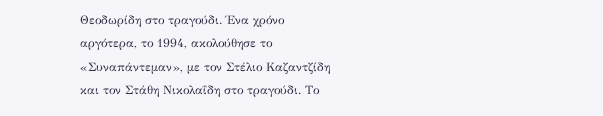Θεοδωρίδη στο τραγούδι. Ένα χρόνο αργότερα, το 1994, ακολούθησε το «Συναπάντεμαν», με τον Στέλιο Καζαντζίδη και τον Στάθη Νικολαΐδη στο τραγούδι. Το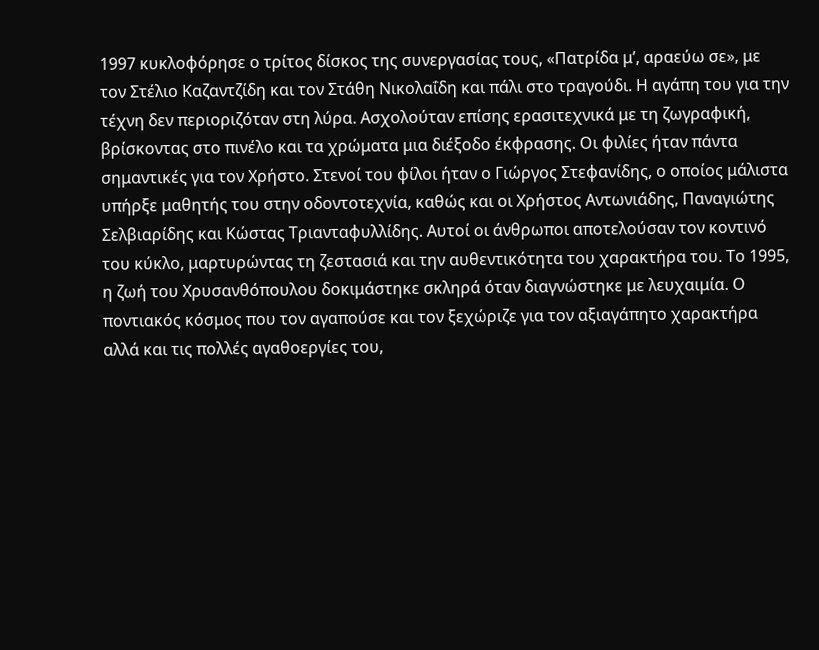1997 κυκλοφόρησε ο τρίτος δίσκος της συνεργασίας τους, «Πατρίδα μ’, αραεύω σε», με τον Στέλιο Καζαντζίδη και τον Στάθη Νικολαΐδη και πάλι στο τραγούδι. Η αγάπη του για την τέχνη δεν περιοριζόταν στη λύρα. Ασχολούταν επίσης ερασιτεχνικά με τη ζωγραφική, βρίσκοντας στο πινέλο και τα χρώματα μια διέξοδο έκφρασης. Οι φιλίες ήταν πάντα σημαντικές για τον Χρήστο. Στενοί του φίλοι ήταν ο Γιώργος Στεφανίδης, ο οποίος μάλιστα υπήρξε μαθητής του στην οδοντοτεχνία, καθώς και οι Χρήστος Αντωνιάδης, Παναγιώτης Σελβιαρίδης και Κώστας Τριανταφυλλίδης. Αυτοί οι άνθρωποι αποτελούσαν τον κοντινό του κύκλο, μαρτυρώντας τη ζεστασιά και την αυθεντικότητα του χαρακτήρα του. Το 1995, η ζωή του Χρυσανθόπουλου δοκιμάστηκε σκληρά όταν διαγνώστηκε με λευχαιμία. Ο ποντιακός κόσμος που τον αγαπούσε και τον ξεχώριζε για τον αξιαγάπητο χαρακτήρα αλλά και τις πολλές αγαθοεργίες του,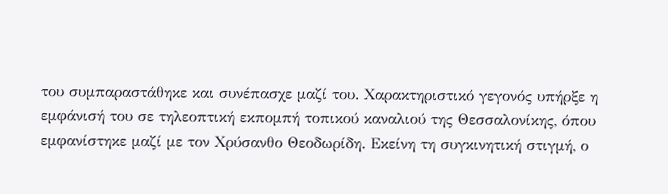του συμπαραστάθηκε και συνέπασχε μαζί του. Χαρακτηριστικό γεγονός υπήρξε η εμφάνισή του σε τηλεοπτική εκπομπή τοπικού καναλιού της Θεσσαλονίκης, όπου εμφανίστηκε μαζί με τον Χρύσανθο Θεοδωρίδη. Εκείνη τη συγκινητική στιγμή, ο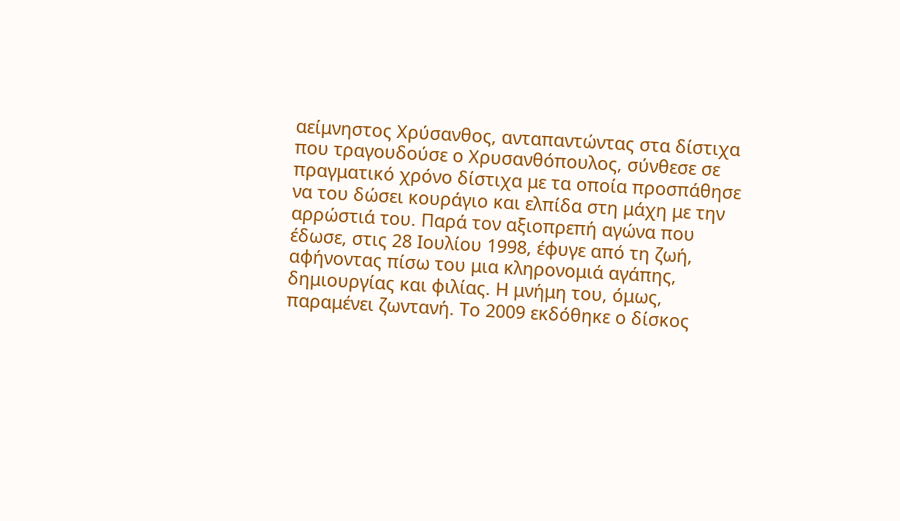αείμνηστος Χρύσανθος, ανταπαντώντας στα δίστιχα που τραγουδούσε ο Χρυσανθόπουλος, σύνθεσε σε πραγματικό χρόνο δίστιχα με τα οποία προσπάθησε να του δώσει κουράγιο και ελπίδα στη μάχη με την αρρώστιά του. Παρά τον αξιοπρεπή αγώνα που έδωσε, στις 28 Ιουλίου 1998, έφυγε από τη ζωή, αφήνοντας πίσω του μια κληρονομιά αγάπης, δημιουργίας και φιλίας. Η μνήμη του, όμως, παραμένει ζωντανή. Το 2009 εκδόθηκε ο δίσκος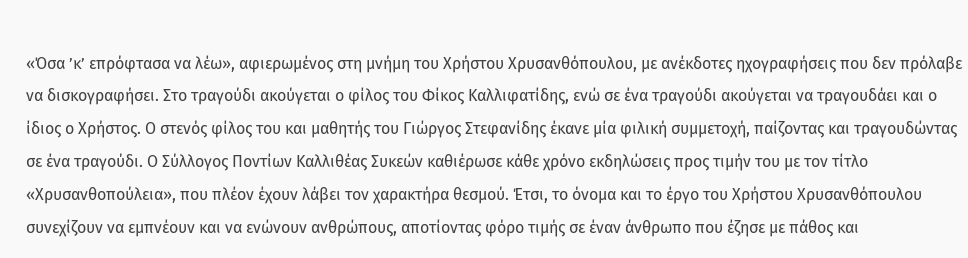«Όσα ’κ’ επρόφτασα να λέω», αφιερωμένος στη μνήμη του Χρήστου Χρυσανθόπουλου, με ανέκδοτες ηχογραφήσεις που δεν πρόλαβε να δισκογραφήσει. Στο τραγούδι ακούγεται ο φίλος του Φίκος Καλλιφατίδης, ενώ σε ένα τραγούδι ακούγεται να τραγουδάει και ο ίδιος ο Χρήστος. Ο στενός φίλος του και μαθητής του Γιώργος Στεφανίδης έκανε μία φιλική συμμετοχή, παίζοντας και τραγουδώντας σε ένα τραγούδι. Ο Σύλλογος Ποντίων Καλλιθέας Συκεών καθιέρωσε κάθε χρόνο εκδηλώσεις προς τιμήν του με τον τίτλο «Χρυσανθοπούλεια», που πλέον έχουν λάβει τον χαρακτήρα θεσμού. Έτσι, το όνομα και το έργο του Χρήστου Χρυσανθόπουλου συνεχίζουν να εμπνέουν και να ενώνουν ανθρώπους, αποτίοντας φόρο τιμής σε έναν άνθρωπο που έζησε με πάθος και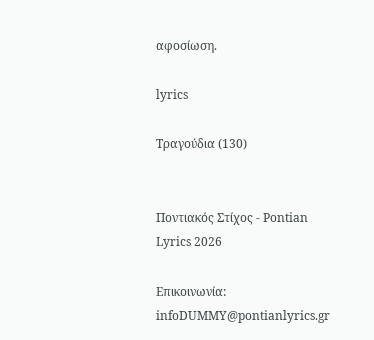αφοσίωση.

lyrics

Τραγούδια (130)


Ποντιακός Στίχος - Pontian Lyrics 2026

Επικοινωνία: infoDUMMY@pontianlyrics.gr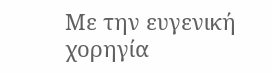Με την ευγενική χορηγία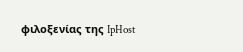φιλοξενίας της IpHost